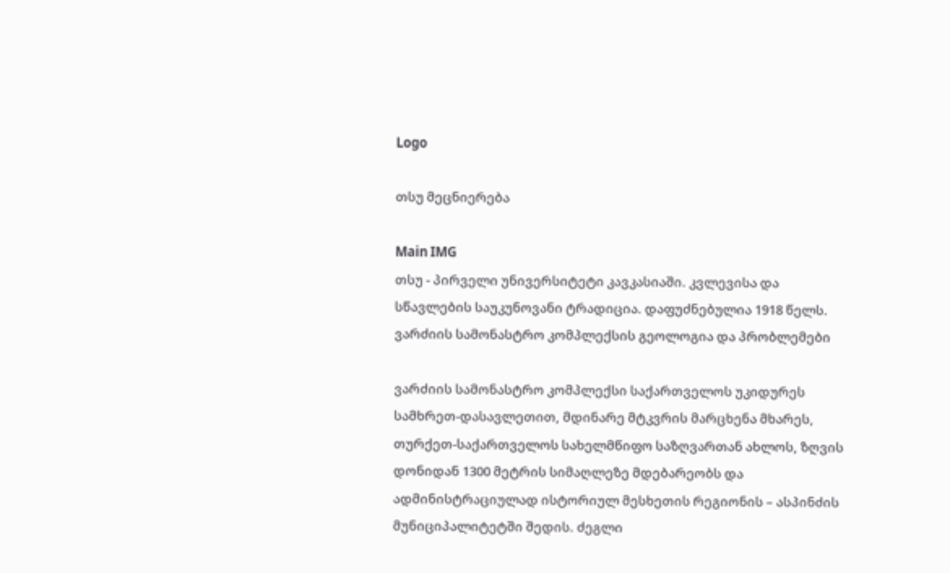Logo

თსუ მეცნიერება

Main IMG
თსუ - პირველი უნივერსიტეტი კავკასიაში. კვლევისა და სწავლების საუკუნოვანი ტრადიცია. დაფუძნებულია 1918 წელს.
ვარძიის სამონასტრო კომპლექსის გეოლოგია და პრობლემები

ვარძიის სამონასტრო კომპლექსი საქართველოს უკიდურეს სამხრეთ-დასავლეთით, მდინარე მტკვრის მარცხენა მხარეს, თურქეთ-საქართველოს სახელმწიფო საზღვართან ახლოს, ზღვის დონიდან 1300 მეტრის სიმაღლეზე მდებარეობს და ადმინისტრაციულად ისტორიულ მესხეთის რეგიონის – ასპინძის მუნიციპალიტეტში შედის. ძეგლი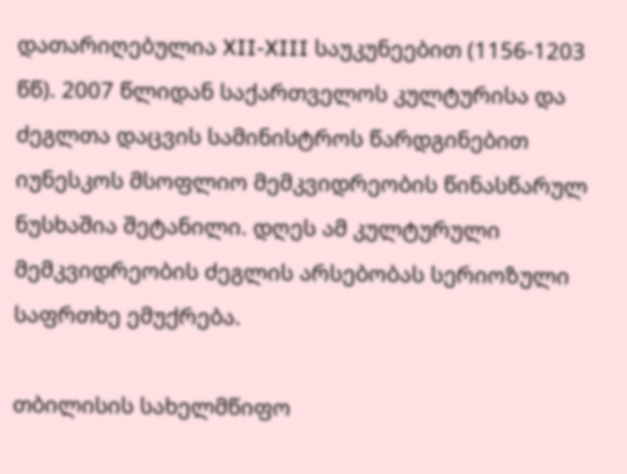დათარიღებულია XII-XIII საუკუნეებით (1156-1203 წწ). 2007 წლიდან საქართველოს კულტურისა და ძეგლთა დაცვის სამინისტროს წარდგინებით იუნესკოს მსოფლიო მემკვიდრეობის წინასწარულ ნუსხაშია შეტანილი. დღეს ამ კულტურული მემკვიდრეობის ძეგლის არსებობას სერიოზული საფრთხე ემუქრება.

თბილისის სახელმწიფო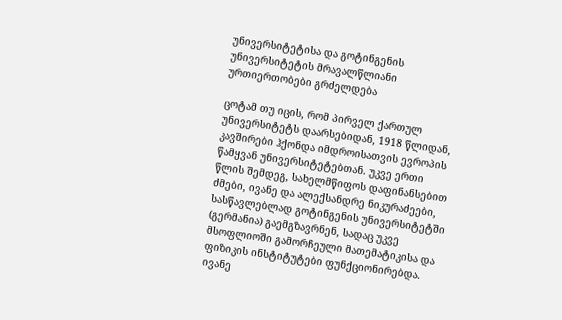უნივერსიტეტისა და გოტინგენის უნივერსიტეტის მრავალწლიანი ურთიერთობები გრძელდება

ცოტამ თუ იცის, რომ პირველ ქართულ უნივერსიტეტს დაარსებიდან, 1918 წლიდან, კავშირები ჰქონდა იმდროისათვის ევროპის წამყვან უნივერსიტეტებთან. უკვე ერთი წლის შემდეგ, სახელმწიფოს დაფინანსებით ძმები, ივანე და ალექსანდრე ნიკურაძეები, სასწავლებლად გოტინგენის უნივერსიტეტში (გერმანია) გაემგზავრნენ, სადაც უკვე მსოფლიოში გამორჩეული მათემატიკისა და ფიზიკის ინსტიტუტები ფუნქციონირებდა. ივანე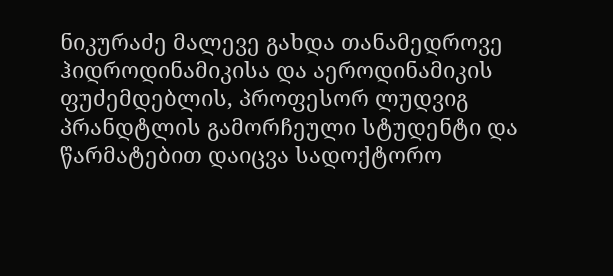ნიკურაძე მალევე გახდა თანამედროვე ჰიდროდინამიკისა და აეროდინამიკის ფუძემდებლის, პროფესორ ლუდვიგ პრანდტლის გამორჩეული სტუდენტი და წარმატებით დაიცვა სადოქტორო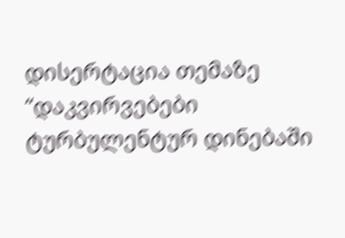დისერტაცია თემაზე “დაკვირვებები ტურბულენტურ დინებაში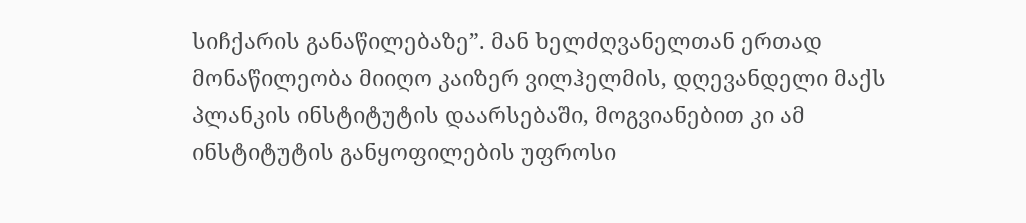სიჩქარის განაწილებაზე”. მან ხელძღვანელთან ერთად მონაწილეობა მიიღო კაიზერ ვილჰელმის, დღევანდელი მაქს პლანკის ინსტიტუტის დაარსებაში, მოგვიანებით კი ამ ინსტიტუტის განყოფილების უფროსი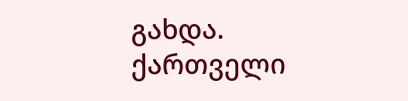გახდა. ქართველი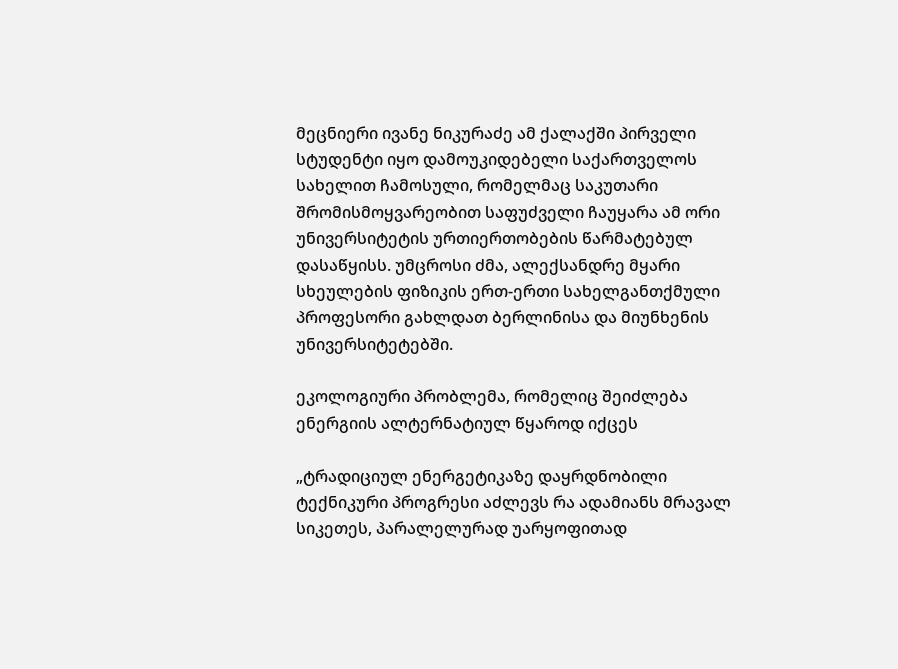მეცნიერი ივანე ნიკურაძე ამ ქალაქში პირველი სტუდენტი იყო დამოუკიდებელი საქართველოს სახელით ჩამოსული, რომელმაც საკუთარი შრომისმოყვარეობით საფუძველი ჩაუყარა ამ ორი უნივერსიტეტის ურთიერთობების წარმატებულ დასაწყისს. უმცროსი ძმა, ალექსანდრე მყარი სხეულების ფიზიკის ერთ-ერთი სახელგანთქმული პროფესორი გახლდათ ბერლინისა და მიუნხენის უნივერსიტეტებში.

ეკოლოგიური პრობლემა, რომელიც შეიძლება ენერგიის ალტერნატიულ წყაროდ იქცეს

„ტრადიციულ ენერგეტიკაზე დაყრდნობილი ტექნიკური პროგრესი აძლევს რა ადამიანს მრავალ სიკეთეს, პარალელურად უარყოფითად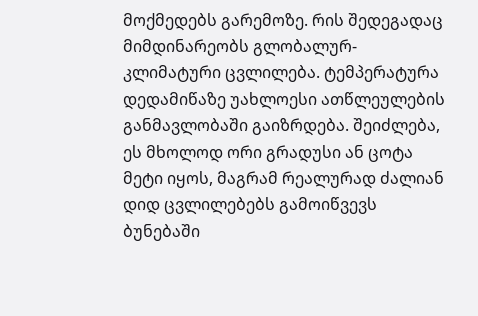მოქმედებს გარემოზე. რის შედეგადაც მიმდინარეობს გლობალურ-კლიმატური ცვლილება. ტემპერატურა დედამიწაზე უახლოესი ათწლეულების განმავლობაში გაიზრდება. შეიძლება, ეს მხოლოდ ორი გრადუსი ან ცოტა მეტი იყოს, მაგრამ რეალურად ძალიან დიდ ცვლილებებს გამოიწვევს ბუნებაში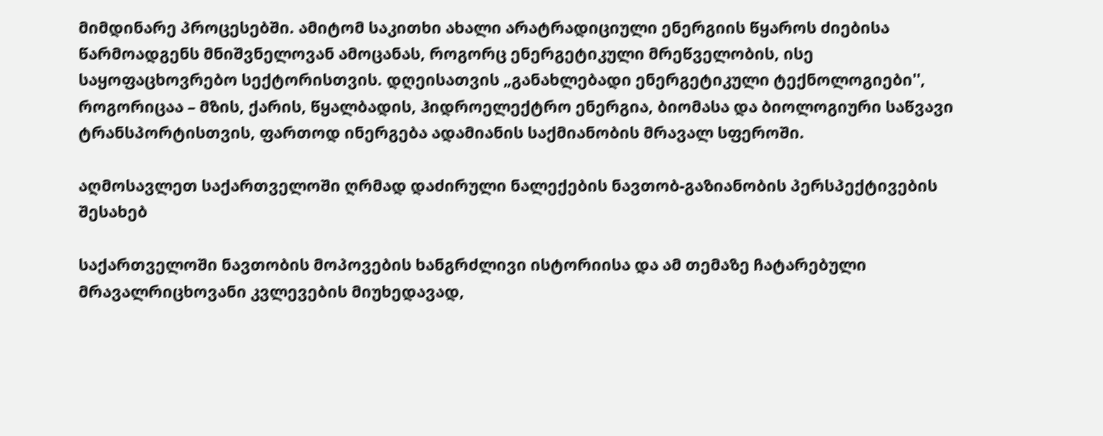მიმდინარე პროცესებში. ამიტომ საკითხი ახალი არატრადიციული ენერგიის წყაროს ძიებისა წარმოადგენს მნიშვნელოვან ამოცანას, როგორც ენერგეტიკული მრეწველობის, ისე საყოფაცხოვრებო სექტორისთვის. დღეისათვის „განახლებადი ენერგეტიკული ტექნოლოგიები'', როგორიცაა – მზის, ქარის, წყალბადის, ჰიდროელექტრო ენერგია, ბიომასა და ბიოლოგიური საწვავი ტრანსპორტისთვის, ფართოდ ინერგება ადამიანის საქმიანობის მრავალ სფეროში.

აღმოსავლეთ საქართველოში ღრმად დაძირული ნალექების ნავთობ-გაზიანობის პერსპექტივების შესახებ

საქართველოში ნავთობის მოპოვების ხანგრძლივი ისტორიისა და ამ თემაზე ჩატარებული მრავალრიცხოვანი კვლევების მიუხედავად,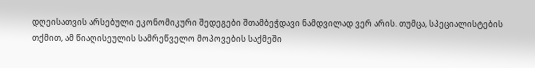დღეისათვის არსებული ეკონომიკური შედეგები შთამბეჭდავი ნამდვილად ვერ არის. თუმცა, სპეციალისტების თქმით, ამ წიაღისეულის სამრეწველო მოპოვების საქმეში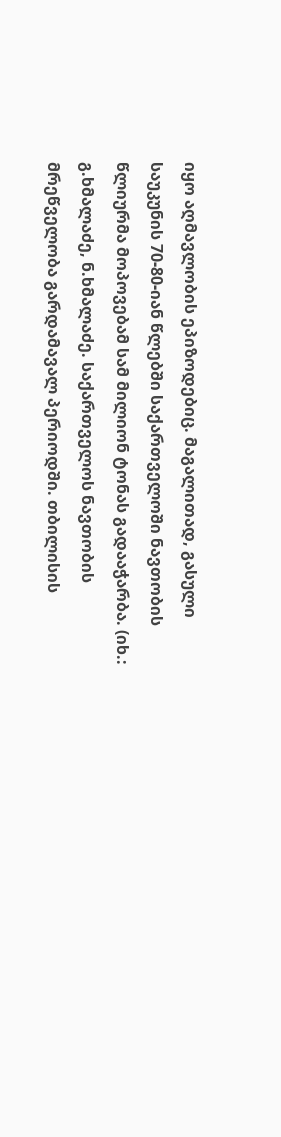იყო აღმავლობის ეპიზოდებიც. მაგალითად, გასული საუკუნის 70-80-იან წლებში საქართველოში ნავთობის წლიურმა მოპოვებამ სამ მილიონ ტონას გადააჭარბა. (იხ.: გ.ხმალაძე, ნ.ხმალაძე. საქართველოს ნავთობის მრეწველობა გარდამავალ პერიოდში. თბილისის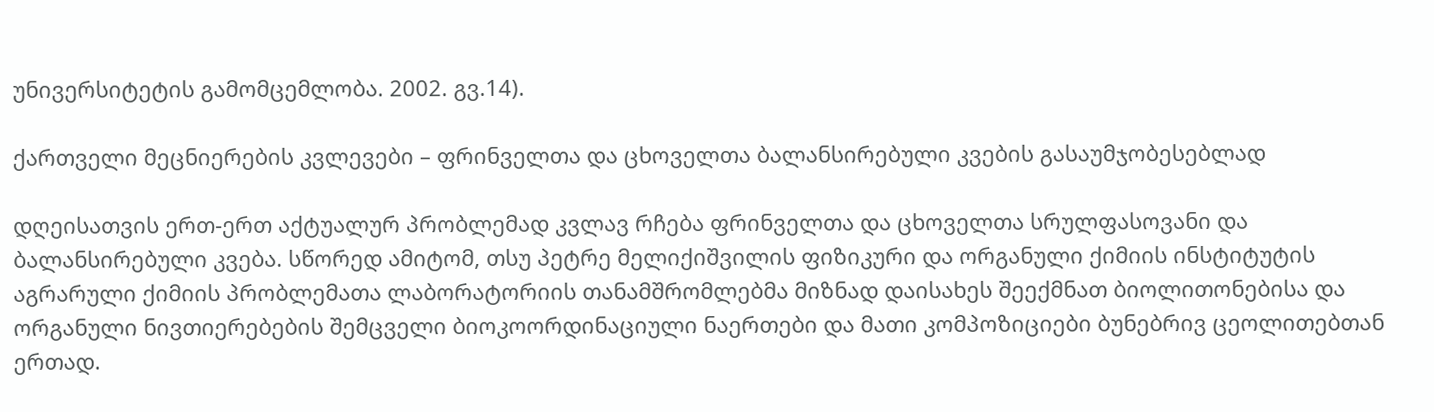უნივერსიტეტის გამომცემლობა. 2002. გვ.14).

ქართველი მეცნიერების კვლევები – ფრინველთა და ცხოველთა ბალანსირებული კვების გასაუმჯობესებლად

დღეისათვის ერთ-ერთ აქტუალურ პრობლემად კვლავ რჩება ფრინველთა და ცხოველთა სრულფასოვანი და ბალანსირებული კვება. სწორედ ამიტომ, თსუ პეტრე მელიქიშვილის ფიზიკური და ორგანული ქიმიის ინსტიტუტის აგრარული ქიმიის პრობლემათა ლაბორატორიის თანამშრომლებმა მიზნად დაისახეს შეექმნათ ბიოლითონებისა და ორგანული ნივთიერებების შემცველი ბიოკოორდინაციული ნაერთები და მათი კომპოზიციები ბუნებრივ ცეოლითებთან ერთად.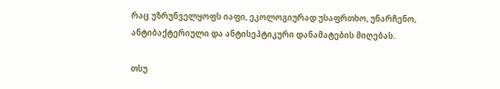რაც უზრუნველყოფს იაფი, ეკოლოგიურად უსაფრთხო, უნარჩენო, ანტიბაქტერიული და ანტისეპტიკური დანამატების მიღებას.

თსუ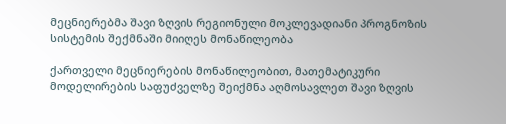მეცნიერებმა შავი ზღვის რეგიონული მოკლევადიანი პროგნოზის სისტემის შექმნაში მიიღეს მონაწილეობა

ქართველი მეცნიერების მონაწილეობით, მათემატიკური მოდელირების საფუძველზე შეიქმნა აღმოსავლეთ შავი ზღვის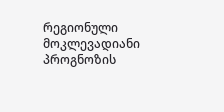რეგიონული მოკლევადიანი პროგნოზის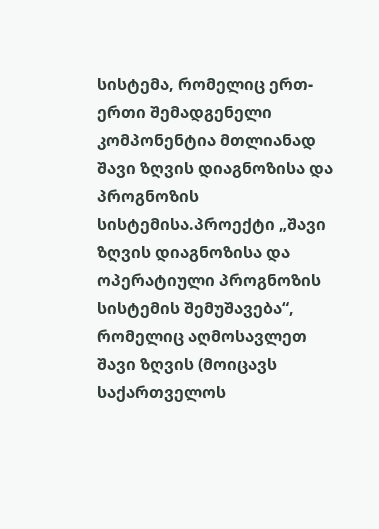სისტემა, რომელიც ერთ-ერთი შემადგენელი კომპონენტია მთლიანად შავი ზღვის დიაგნოზისა და პროგნოზის სისტემისა.პროექტი „შავი ზღვის დიაგნოზისა და ოპერატიული პროგნოზის სისტემის შემუშავება“, რომელიც აღმოსავლეთ შავი ზღვის (მოიცავს საქართველოს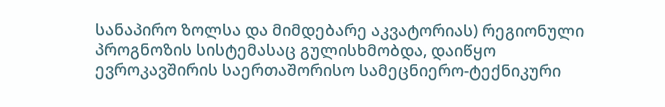სანაპირო ზოლსა და მიმდებარე აკვატორიას) რეგიონული პროგნოზის სისტემასაც გულისხმობდა, დაიწყო ევროკავშირის საერთაშორისო სამეცნიერო-ტექნიკური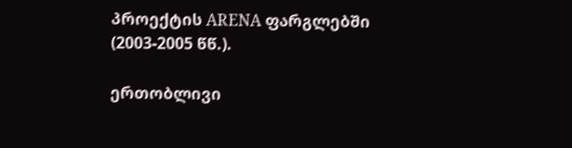პროექტის ARENA ფარგლებში (2003-2005 წწ.).

ერთობლივი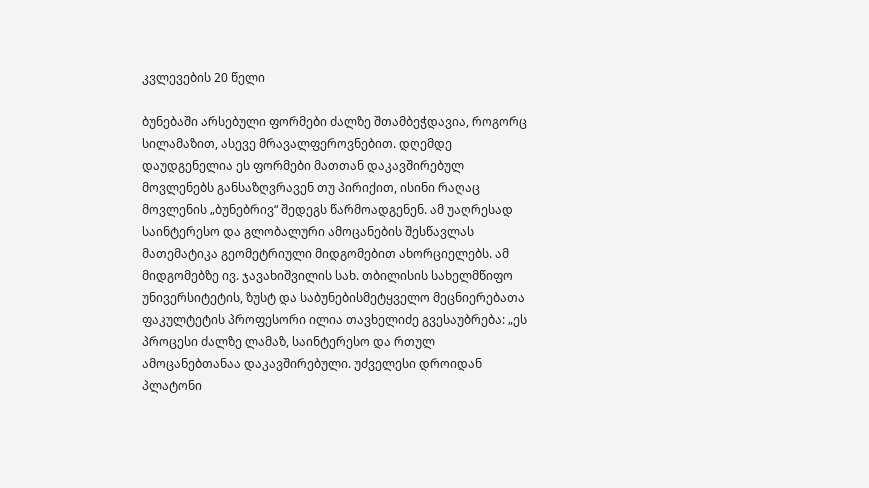კვლევების 20 წელი

ბუნებაში არსებული ფორმები ძალზე შთამბეჭდავია, როგორც სილამაზით, ასევე მრავალფეროვნებით. დღემდე დაუდგენელია ეს ფორმები მათთან დაკავშირებულ მოვლენებს განსაზღვრავენ თუ პირიქით, ისინი რაღაც მოვლენის „ბუნებრივ“ შედეგს წარმოადგენენ. ამ უაღრესად საინტერესო და გლობალური ამოცანების შესწავლას მათემატიკა გეომეტრიული მიდგომებით ახორციელებს. ამ მიდგომებზე ივ. ჯავახიშვილის სახ. თბილისის სახელმწიფო უნივერსიტეტის, ზუსტ და საბუნებისმეტყველო მეცნიერებათა ფაკულტეტის პროფესორი ილია თავხელიძე გვესაუბრება: „ეს პროცესი ძალზე ლამაზ, საინტერესო და რთულ ამოცანებთანაა დაკავშირებული. უძველესი დროიდან პლატონი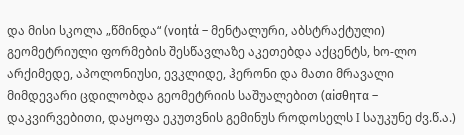და მისი სკოლა „წმინდა“ (νοηtά – მენტალური, აბსტრაქტული) გეომეტრიული ფორმების შესწავლაზე აკეთებდა აქცენტს, ხო-ლო არქიმედე, აპოლონიუსი, ევკლიდე, ჰერონი და მათი მრავალი მიმდევარი ცდილობდა გეომეტრიის საშუალებით (αiσθητα – დაკვირვებითი, დაყოფა ეკუთვნის გემინუს როდოსელს I საუკუნე ძვ.წ.ა.)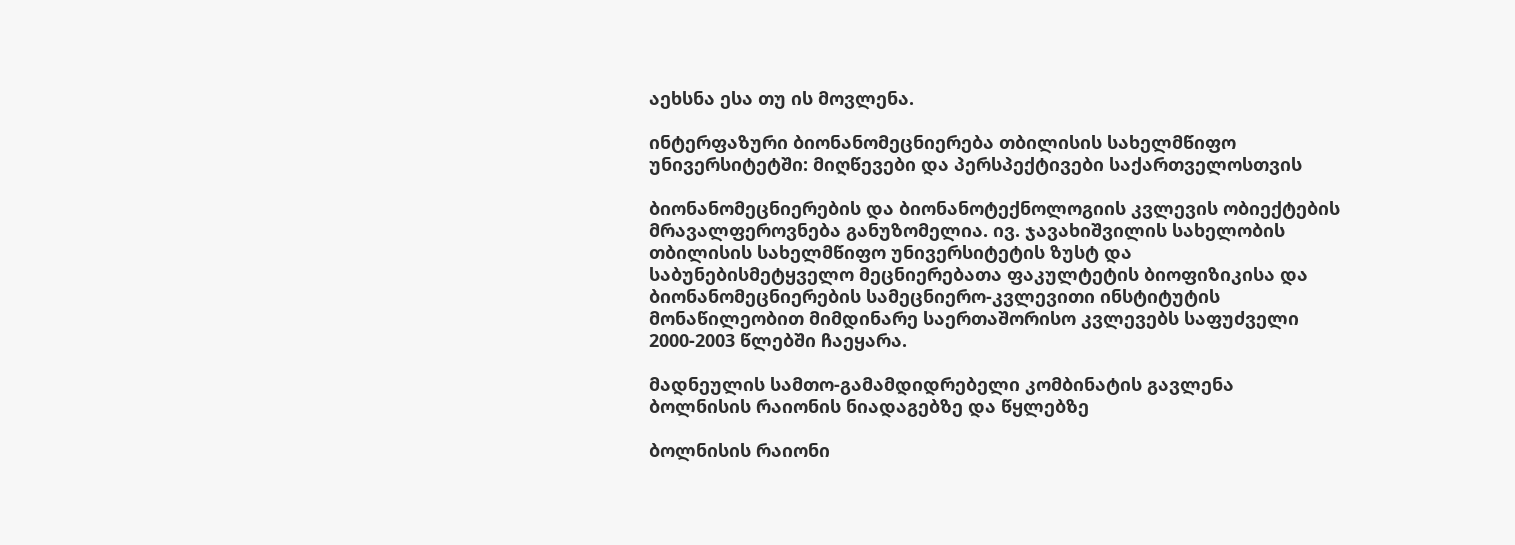აეხსნა ესა თუ ის მოვლენა.

ინტერფაზური ბიონანომეცნიერება თბილისის სახელმწიფო უნივერსიტეტში: მიღწევები და პერსპექტივები საქართველოსთვის

ბიონანომეცნიერების და ბიონანოტექნოლოგიის კვლევის ობიექტების მრავალფეროვნება განუზომელია. ივ. ჯავახიშვილის სახელობის თბილისის სახელმწიფო უნივერსიტეტის ზუსტ და საბუნებისმეტყველო მეცნიერებათა ფაკულტეტის ბიოფიზიკისა და ბიონანომეცნიერების სამეცნიერო-კვლევითი ინსტიტუტის მონაწილეობით მიმდინარე საერთაშორისო კვლევებს საფუძველი 2000-2003 წლებში ჩაეყარა.

მადნეულის სამთო-გამამდიდრებელი კომბინატის გავლენა ბოლნისის რაიონის ნიადაგებზე და წყლებზე

ბოლნისის რაიონი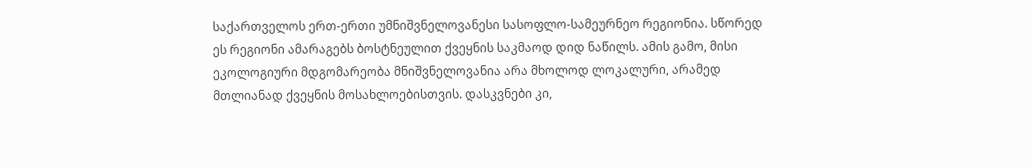საქართველოს ერთ-ერთი უმნიშვნელოვანესი სასოფლო-სამეურნეო რეგიონია. სწორედ ეს რეგიონი ამარაგებს ბოსტნეულით ქვეყნის საკმაოდ დიდ ნაწილს. ამის გამო, მისი ეკოლოგიური მდგომარეობა მნიშვნელოვანია არა მხოლოდ ლოკალური, არამედ მთლიანად ქვეყნის მოსახლოებისთვის. დასკვნები კი,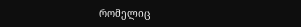რომელიც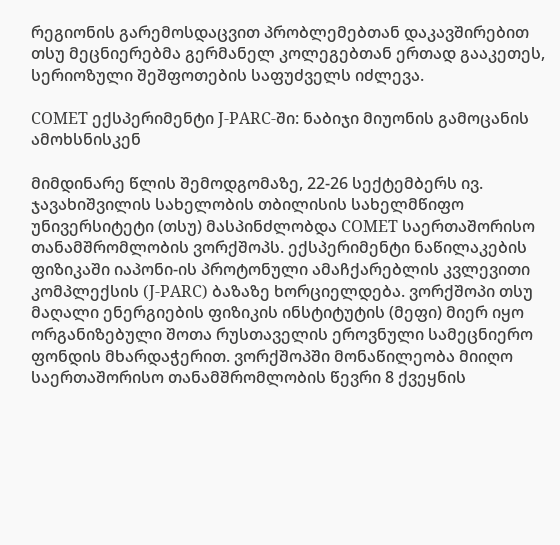რეგიონის გარემოსდაცვით პრობლემებთან დაკავშირებით თსუ მეცნიერებმა გერმანელ კოლეგებთან ერთად გააკეთეს, სერიოზული შეშფოთების საფუძველს იძლევა.

COMET ექსპერიმენტი J-PARC-ში: ნაბიჯი მიუონის გამოცანის ამოხსნისკენ

მიმდინარე წლის შემოდგომაზე, 22-26 სექტემბერს ივ. ჯავახიშვილის სახელობის თბილისის სახელმწიფო უნივერსიტეტი (თსუ) მასპინძლობდა COMET საერთაშორისო თანამშრომლობის ვორქშოპს. ექსპერიმენტი ნაწილაკების ფიზიკაში იაპონი-ის პროტონული ამაჩქარებლის კვლევითი კომპლექსის (J-PARC) ბაზაზე ხორციელდება. ვორქშოპი თსუ მაღალი ენერგიების ფიზიკის ინსტიტუტის (მეფი) მიერ იყო ორგანიზებული შოთა რუსთაველის ეროვნული სამეცნიერო ფონდის მხარდაჭერით. ვორქშოპში მონაწილეობა მიიღო საერთაშორისო თანამშრომლობის წევრი 8 ქვეყნის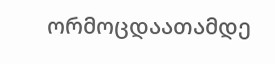ორმოცდაათამდე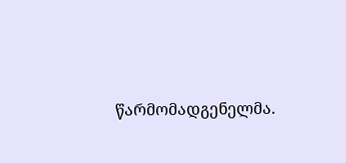წარმომადგენელმა.